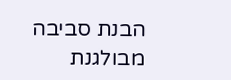הבנת סביבה מבולגנת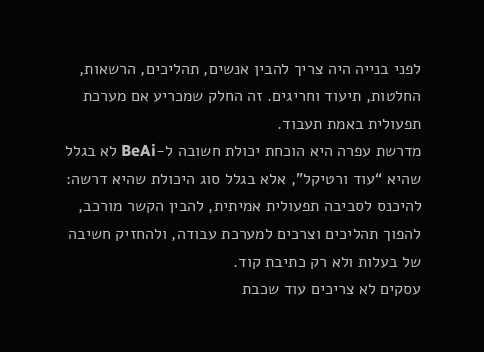לפני בנייה היה צריך להבין אנשים, תהליכים, הרשאות, החלטות, תיעוד וחריגים. זה החלק שמכריע אם מערכת תפעולית באמת תעבוד.
מדרשת עפרה היא הוכחת יכולת חשובה ל-BeAi לא בגלל שהיא “עוד ורטיקל”, אלא בגלל סוג היכולת שהיא דרשה: להיכנס לסביבה תפעולית אמיתית, להבין הקשר מורכב, להפוך תהליכים וצרכים למערכת עבודה, ולהחזיק חשיבה של בעלות ולא רק כתיבת קוד.
עסקים לא צריכים עוד שכבת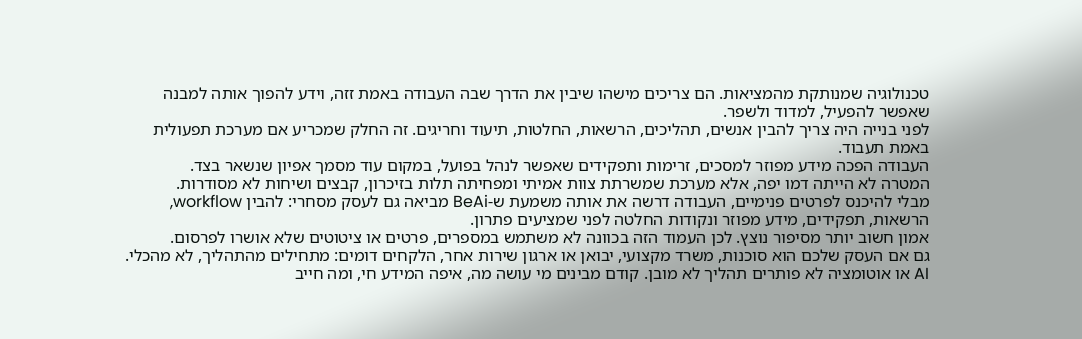טכנולוגיה שמנותקת מהמציאות. הם צריכים מישהו שיבין את הדרך שבה העבודה באמת זזה, וידע להפוך אותה למבנה שאפשר להפעיל, למדוד ולשפר.
לפני בנייה היה צריך להבין אנשים, תהליכים, הרשאות, החלטות, תיעוד וחריגים. זה החלק שמכריע אם מערכת תפעולית באמת תעבוד.
העבודה הפכה מידע מפוזר למסכים, זרימות ותפקידים שאפשר לנהל בפועל, במקום עוד מסמך אפיון שנשאר בצד.
המטרה לא הייתה דמו יפה, אלא מערכת שמשרתת צוות אמיתי ומפחיתה תלות בזיכרון, קבצים ושיחות לא מסודרות.
מבלי להיכנס לפרטים פנימיים, העבודה דרשה את אותה משמעת ש-BeAi מביאה גם לעסק מסחרי: להבין workflow, הרשאות, תפקידים, מידע מפוזר ונקודות החלטה לפני שמציעים פתרון.
אמון חשוב יותר מסיפור נוצץ. לכן העמוד הזה בכוונה לא משתמש במספרים, פרטים או ציטוטים שלא אושרו לפרסום.
גם אם העסק שלכם הוא סוכנות, משרד מקצועי, יבואן או ארגון שירות אחר, הלקחים דומים: מתחילים מהתהליך, לא מהכלי.
AI או אוטומציה לא פותרים תהליך לא מובן. קודם מבינים מי עושה מה, איפה המידע חי, ומה חייב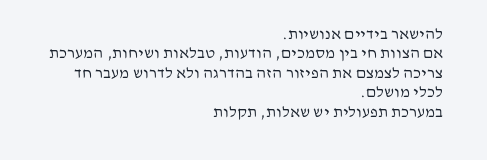להישאר בידיים אנושיות.
אם הצוות חי בין מסמכים, הודעות, טבלאות ושיחות, המערכת צריכה לצמצם את הפיזור הזה בהדרגה ולא לדרוש מעבר חד לכלי מושלם.
במערכת תפעולית יש שאלות, תקלות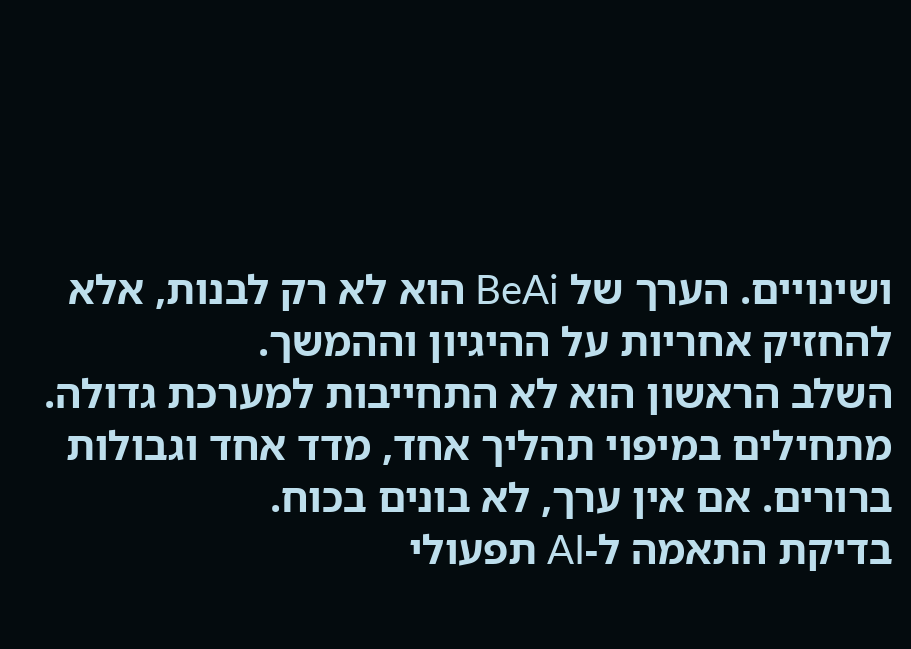ושינויים. הערך של BeAi הוא לא רק לבנות, אלא להחזיק אחריות על ההיגיון וההמשך.
השלב הראשון הוא לא התחייבות למערכת גדולה. מתחילים במיפוי תהליך אחד, מדד אחד וגבולות ברורים. אם אין ערך, לא בונים בכוח.
בדיקת התאמה ל-AI תפעולי